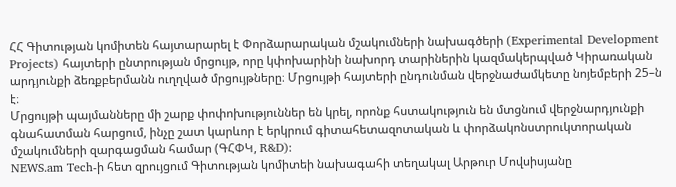ՀՀ Գիտության կոմիտեն հայտարարել է Փորձարարական մշակումների նախագծերի (Experimental Development Projects) հայտերի ընտրության մրցույթ, որը կփոխարինի նախորդ տարիներին կազմակերպված Կիրառական արդյունքի ձեռքբերմանն ուղղված մրցույթները։ Մրցույթի հայտերի ընդունման վերջնաժամկետը նոյեմբերի 25–ն է։
Մրցույթի պայմանները մի շարք փոփոխություններ են կրել, որոնք հստակություն են մտցնում վերջնարդյունքի գնահատման հարցում, ինչը շատ կարևոր է երկրում գիտահետազոտական և փորձակոնստրուկտորական մշակումների զարգացման համար (ԳՀՓԿ, R&D):
NEWS.am Tech-ի հետ զրույցում Գիտության կոմիտեի նախագահի տեղակալ Արթուր Մովսիսյանը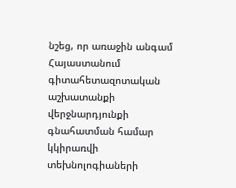նշեց, որ առաջին անգամ Հայաստանում գիտահետազոտական աշխատանքի վերջնարդյունքի գնահատման համար կկիրառվի տեխնոլոգիաների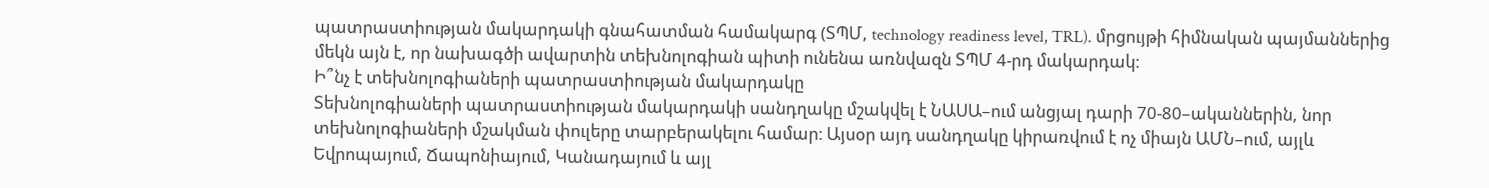պատրաստիության մակարդակի գնահատման համակարգ (ՏՊՄ, technology readiness level, TRL). մրցույթի հիմնական պայմաններից մեկն այն է, որ նախագծի ավարտին տեխնոլոգիան պիտի ունենա առնվազն ՏՊՄ 4-րդ մակարդակ։
Ի՞նչ է տեխնոլոգիաների պատրաստիության մակարդակը
Տեխնոլոգիաների պատրաստիության մակարդակի սանդղակը մշակվել է ՆԱՍԱ–ում անցյալ դարի 70-80–ականներին, նոր տեխնոլոգիաների մշակման փուլերը տարբերակելու համար։ Այսօր այդ սանդղակը կիրառվում է ոչ միայն ԱՄՆ–ում, այլև Եվրոպայում, Ճապոնիայում, Կանադայում և այլ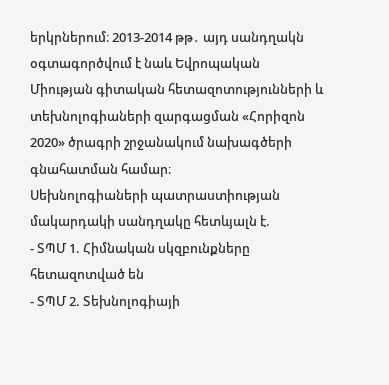երկրներում։ 2013-2014 թթ․ այդ սանդղակն օգտագործվում է նաև Եվրոպական Միության գիտական հետազոտությունների և տեխնոլոգիաների զարգացման «Հորիզոն 2020» ծրագրի շրջանակում նախագծերի գնահատման համար։
Սեխնոլոգիաների պատրաստիության մակարդակի սանդղակը հետևյալն է.
- ՏՊՄ 1. Հիմնական սկզբունքները հետազոտված են
- ՏՊՄ 2. Տեխնոլոգիայի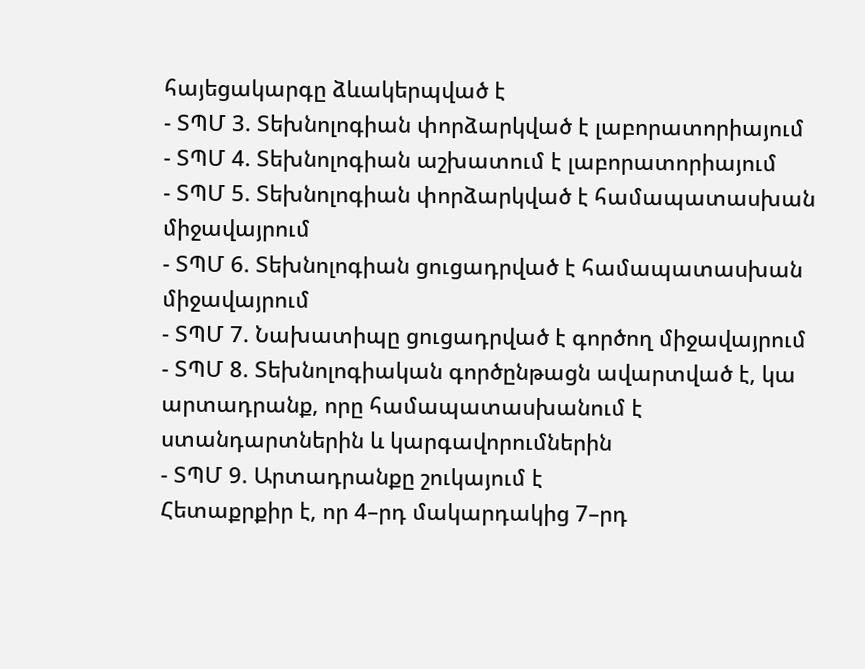հայեցակարգը ձևակերպված է
- ՏՊՄ 3. Տեխնոլոգիան փորձարկված է լաբորատորիայում
- ՏՊՄ 4. Տեխնոլոգիան աշխատում է լաբորատորիայում
- ՏՊՄ 5. Տեխնոլոգիան փորձարկված է համապատասխան միջավայրում
- ՏՊՄ 6. Տեխնոլոգիան ցուցադրված է համապատասխան միջավայրում
- ՏՊՄ 7. Նախատիպը ցուցադրված է գործող միջավայրում
- ՏՊՄ 8. Տեխնոլոգիական գործընթացն ավարտված է, կա արտադրանք, որը համապատասխանում է ստանդարտներին և կարգավորումներին
- ՏՊՄ 9. Արտադրանքը շուկայում է
Հետաքրքիր է, որ 4–րդ մակարդակից 7–րդ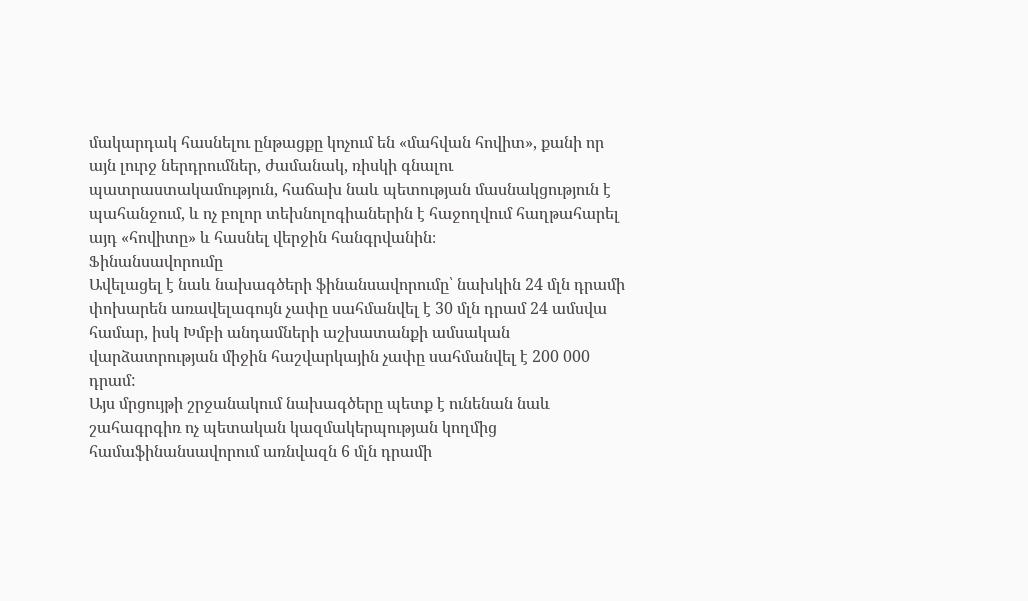մակարդակ հասնելու ընթացքը կոչում են «մահվան հովիտ», քանի որ այն լուրջ ներդրումներ, ժամանակ, ռիսկի գնալու պատրաստակամություն, հաճախ նաև պետության մասնակցություն է պահանջում, և ոչ բոլոր տեխնոլոգիաներին է հաջողվում հաղթահարել այդ «հովիտը» և հասնել վերջին հանգրվանին։
Ֆինանսավորումը
Ավելացել է նաև նախագծերի ֆինանսավորումը՝ նախկին 24 մլն դրամի փոխարեն առավելագույն չափը սահմանվել է 30 մլն դրամ 24 ամսվա համար, իսկ Խմբի անդամների աշխատանքի ամսական վարձատրության միջին հաշվարկային չափը սահմանվել է 200 000 դրամ:
Այս մրցույթի շրջանակում նախագծերը պետք է ունենան նաև շահագրգիռ ոչ պետական կազմակերպության կողմից համաֆինանսավորում առնվազն 6 մլն դրամի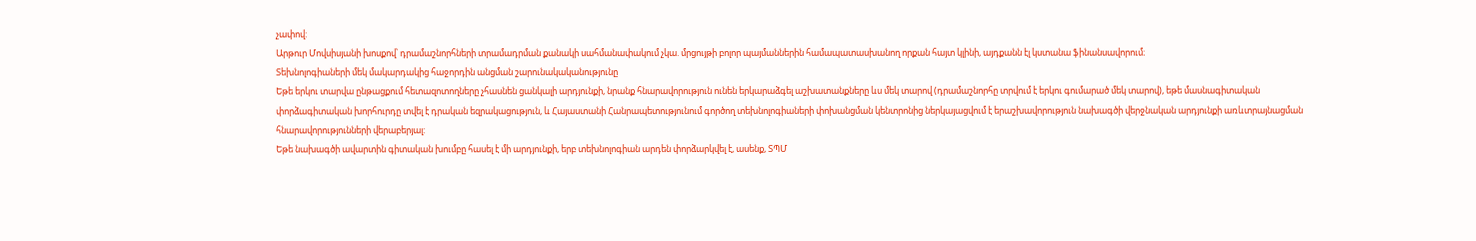չափով:
Արթուր Մովսիսյանի խոսքով՝ դրամաշնորհների տրամադրման քանակի սահմանափակում չկա. մրցույթի բոլոր պայմաններին համապատասխանող որքան հայտ կլինի, այդքանն էլ կստանա ֆինանսավորում։
Տեխնոլոգիաների մեկ մակարդակից հաջորդին անցման շարունակականությունը
Եթե երկու տարվա ընթացքում հետազոտողները չհասնեն ցանկալի արդյունքի, նրանք հնարավորություն ունեն երկարաձգել աշխատանքները ևս մեկ տարով (դրամաշնորհը տրվում է երկու գումարած մեկ տարով), եթե մասնագիտական փորձագիտական խորհուրդը տվել է դրական եզրակացություն, և Հայաստանի Հանրապետությունում գործող տեխնոլոգիաների փոխանցման կենտրոնից ներկայացվում է երաշխավորություն նախագծի վերջնական արդյունքի առևտրայնացման հնարավորությունների վերաբերյալ:
Եթե նախագծի ավարտին գիտական խումբը հասել է մի արդյունքի, երբ տեխնոլոգիան արդեն փորձարկվել է, ասենք, ՏՊՄ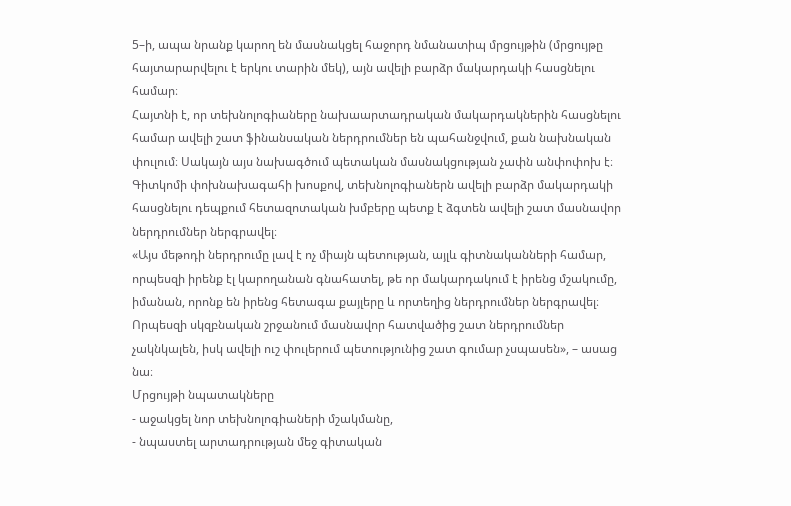5–ի, ապա նրանք կարող են մասնակցել հաջորդ նմանատիպ մրցույթին (մրցույթը հայտարարվելու է երկու տարին մեկ), այն ավելի բարձր մակարդակի հասցնելու համար։
Հայտնի է, որ տեխնոլոգիաները նախաարտադրական մակարդակներին հասցնելու համար ավելի շատ ֆինանսական ներդրումներ են պահանջվում, քան նախնական փուլում։ Սակայն այս նախագծում պետական մասնակցության չափն անփոփոխ է։ Գիտկոմի փոխնախագահի խոսքով, տեխնոլոգիաներն ավելի բարձր մակարդակի հասցնելու դեպքում հետազոտական խմբերը պետք է ձգտեն ավելի շատ մասնավոր ներդրումներ ներգրավել։
«Այս մեթոդի ներդրումը լավ է ոչ միայն պետության, այլև գիտնականների համար, որպեսզի իրենք էլ կարողանան գնահատել, թե որ մակարդակում է իրենց մշակումը, իմանան, որոնք են իրենց հետագա քայլերը և որտեղից ներդրումներ ներգրավել։ Որպեսզի սկզբնական շրջանում մասնավոր հատվածից շատ ներդրումներ չակնկալեն, իսկ ավելի ուշ փուլերում պետությունից շատ գումար չսպասեն», – ասաց նա։
Մրցույթի նպատակները
- աջակցել նոր տեխնոլոգիաների մշակմանը,
- նպաստել արտադրության մեջ գիտական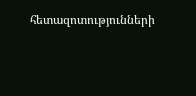հետազոտությունների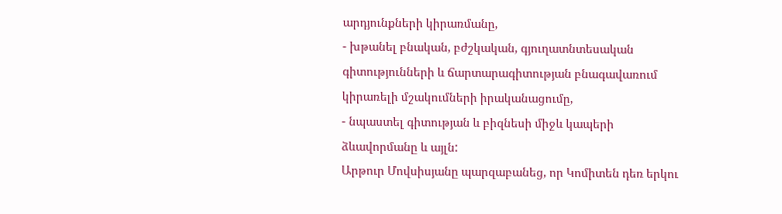արդյունքների կիրառմանը,
- խթանել բնական, բժշկական, գյուղատնտեսական գիտությունների և ճարտարագիտության բնագավառում կիրառելի մշակումների իրականացումը,
- նպաստել գիտության և բիզնեսի միջև կապերի ձևավորմանը և այլն:
Արթուր Մովսիսյանը պարզաբանեց, որ Կոմիտեն դեռ երկու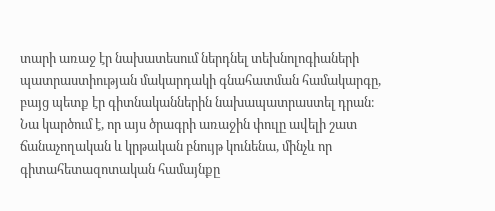տարի առաջ էր նախատեսում ներդնել տեխնոլոգիաների պատրաստիության մակարդակի գնահատման համակարգը, բայց պետք էր գիտնականներին նախապատրաստել դրան։ Նա կարծում է, որ այս ծրագրի առաջին փուլը ավելի շատ ճանաչողական և կրթական բնույթ կունենա, մինչև որ գիտահետազոտական համայնքը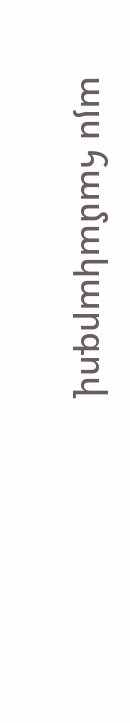այս համակարգով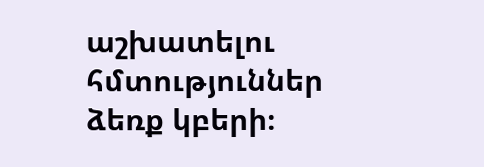աշխատելու հմտություններ ձեռք կբերի։